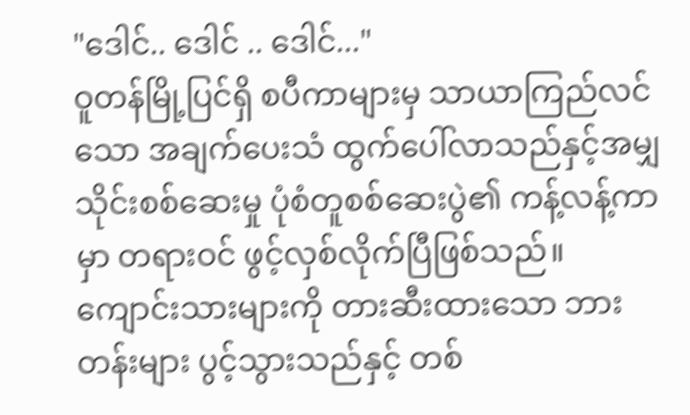"ဒေါင်.. ဒေါင် .. ဒေါင်..."
ဝူတန်မြို့ပြင်ရှိ စပီကာများမှ သာယာကြည်လင်သော အချက်ပေးသံ ထွက်ပေါ်လာသည်နှင့်အမျှ သိုင်းစစ်ဆေးမှု ပုံစံတူစစ်ဆေးပွဲ၏ ကန့်လန့်ကာမှာ တရားဝင် ဖွင့်လှစ်လိုက်ပြီဖြစ်သည်။
ကျောင်းသားများကို တားဆီးထားသော ဘားတန်းများ ပွင့်သွားသည်နှင့် တစ်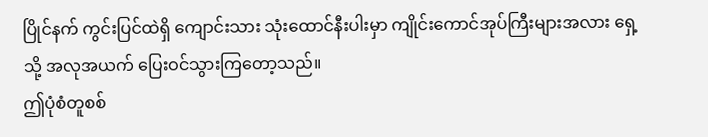ပြိုင်နက် ကွင်းပြင်ထဲရှိ ကျောင်းသား သုံးထောင်နီးပါးမှာ ကျိုင်းကောင်အုပ်ကြီးများအလား ရှေ့သို့ အလုအယက် ပြေးဝင်သွားကြတော့သည်။
ဤပုံစံတူစစ်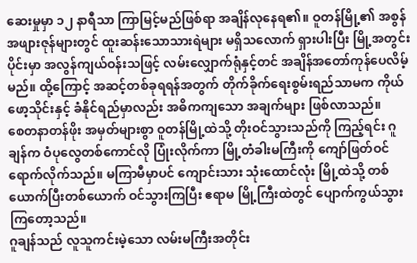ဆေးမှုမှာ ၁၂ နာရီသာ ကြာမြင့်မည်ဖြစ်ရာ အချိန်လုနေရ၏။ ဝူတန်မြို့၏ အစွန်အဖျားဇုန်များတွင် ထူးဆန်းသောသားရဲများ မရှိသလောက် ရှားပါးပြီး မြို့အတွင်းပိုင်းမှာ အလွန်ကျယ်ဝန်းသဖြင့် လမ်းလျှောက်ရုံနှင့်တင် အချိန်အတော်ကုန်ပေလိမ့်မည်။ ထို့ကြောင့် အဆင့်တစ်ခုရရန်အတွက် တိုက်ခိုက်ရေးစွမ်းရည်သာမက ကိုယ်ဖော့သိုင်းနှင့် ခံနိုင်ရည်မှာလည်း အဓိကကျသော အချက်များ ဖြစ်လာသည်။
စေတနာတန်ဖိုး အမှတ်များစွာ ဝူတန်မြို့ထဲသို့ တိုးဝင်သွားသည်ကို ကြည့်ရင်း ဂူချန်က ဝံပုလွေတစ်ကောင်လို ပြုံးလိုက်ကာ မြို့တံခါးမကြီးကို ကျော်ဖြတ်ဝင်ရောက်လိုက်သည်။ မကြာမီမှာပင် ကျောင်းသား သုံးထောင်လုံး မြို့ထဲသို့ တစ်ယောက်ပြီးတစ်ယောက် ဝင်သွားကြပြီး ဧရာမ မြို့ကြီးထဲတွင် ပျောက်ကွယ်သွားကြတော့သည်။
ဂူချန်သည် လူသူကင်းမဲ့သော လမ်းမကြီးအတိုင်း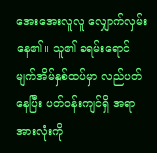အေးအေးလူလူ လျှောက်လှမ်းနေ၏။ သူ၏ ခရမ်းရောင် မျက်အိမ်နှစ်ထပ်မှာ လည်ပတ်နေပြီး ပတ်ဝန်းကျင်ရှိ အရာအားလုံးကို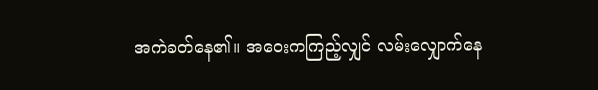အကဲခတ်နေ၏။ အဝေးကကြည့်လျှင် လမ်းလျှောက်နေ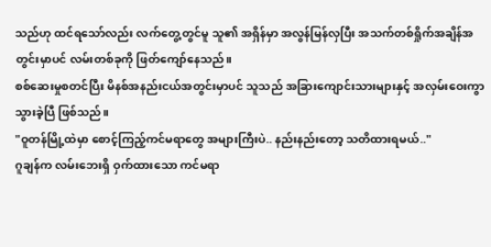သည်ဟု ထင်ရသော်လည်း လက်တွေ့တွင်မူ သူ၏ အရှိန်မှာ အလွန်မြန်လှပြီး အသက်တစ်ရှိုက်အချိန်အတွင်းမှာပင် လမ်းတစ်ခုကို ဖြတ်ကျော်နေသည်။
စစ်ဆေးမှုစတင်ပြီး မိနစ်အနည်းငယ်အတွင်းမှာပင် သူသည် အခြားကျောင်းသားများနှင့် အလှမ်းဝေးကွာသွားခဲ့ပြီ ဖြစ်သည်။
"ဝူတန်မြို့ထဲမှာ စောင့်ကြည့်ကင်မရာတွေ အများကြီးပဲ.. နည်းနည်းတော့ သတိထားရမယ်.."
ဂူချန်က လမ်းဘေးရှိ ဝှက်ထားသော ကင်မရာ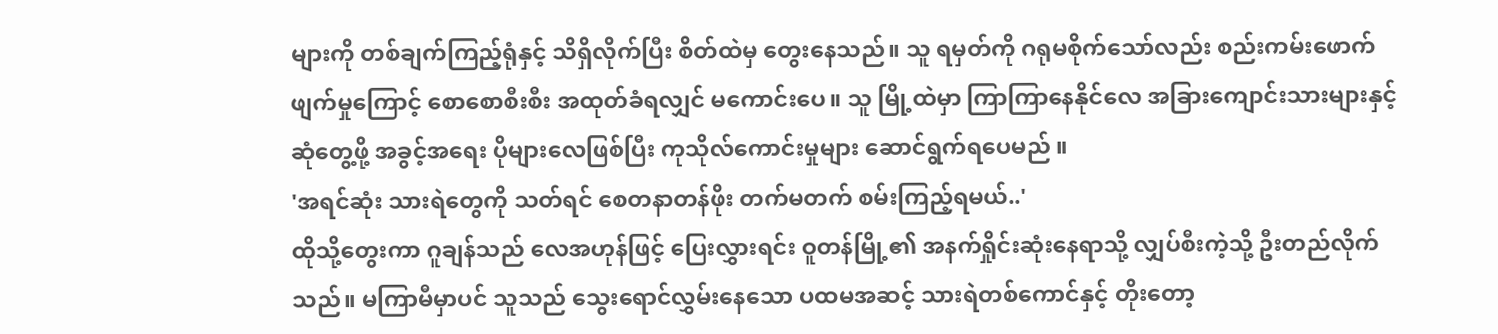များကို တစ်ချက်ကြည့်ရုံနှင့် သိရှိလိုက်ပြီး စိတ်ထဲမှ တွေးနေသည်။ သူ ရမှတ်ကို ဂရုမစိုက်သော်လည်း စည်းကမ်းဖောက်ဖျက်မှုကြောင့် စောစောစီးစီး အထုတ်ခံရလျှင် မကောင်းပေ။ သူ မြို့ထဲမှာ ကြာကြာနေနိုင်လေ အခြားကျောင်းသားများနှင့် ဆုံတွေ့ဖို့ အခွင့်အရေး ပိုများလေဖြစ်ပြီး ကုသိုလ်ကောင်းမှုများ ဆောင်ရွက်ရပေမည် ။
'အရင်ဆုံး သားရဲတွေကို သတ်ရင် စေတနာတန်ဖိုး တက်မတက် စမ်းကြည့်ရမယ်..'
ထိုသို့တွေးကာ ဂူချန်သည် လေအဟုန်ဖြင့် ပြေးလွှားရင်း ဝူတန်မြို့၏ အနက်ရှိုင်းဆုံးနေရာသို့ လျှပ်စီးကဲ့သို့ ဦးတည်လိုက်သည်။ မကြာမီမှာပင် သူသည် သွေးရောင်လွှမ်းနေသော ပထမအဆင့် သားရဲတစ်ကောင်နှင့် တိုးတော့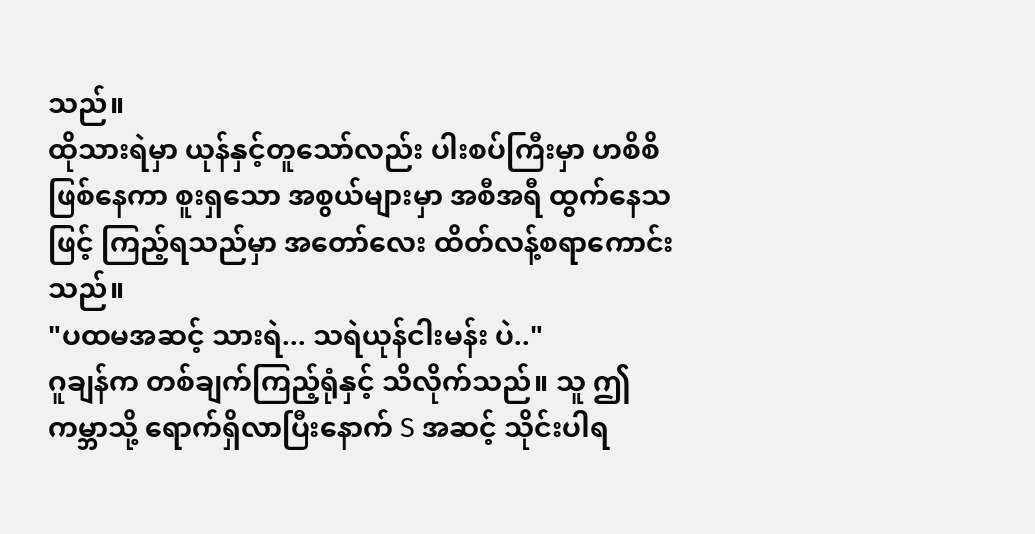သည်။
ထိုသားရဲမှာ ယုန်နှင့်တူသော်လည်း ပါးစပ်ကြီးမှာ ဟစိစိဖြစ်နေကာ စူးရှသော အစွယ်များမှာ အစီအရီ ထွက်နေသဖြင့် ကြည့်ရသည်မှာ အတော်လေး ထိတ်လန့်စရာကောင်းသည်။
"ပထမအဆင့် သားရဲ... သရဲယုန်ငါးမန်း ပဲ.."
ဂူချန်က တစ်ချက်ကြည့်ရုံနှင့် သိလိုက်သည်။ သူ ဤကမ္ဘာသို့ ရောက်ရှိလာပြီးနောက် S အဆင့် သိုင်းပါရ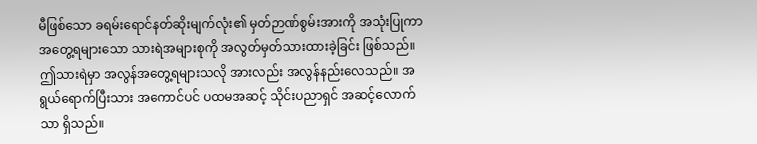မီဖြစ်သော ခရမ်းရောင်နတ်ဆိုးမျက်လုံး၏ မှတ်ဉာဏ်စွမ်းအားကို အသုံးပြုကာ အတွေ့ရများသော သားရဲအများစုကို အလွတ်မှတ်သားထားခဲ့ခြင်း ဖြစ်သည်။ ဤသားရဲမှာ အလွန်အတွေ့ရများသလို အားလည်း အလွန်နည်းလေသည်။ အရွယ်ရောက်ပြီးသား အကောင်ပင် ပထမအဆင့် သိုင်းပညာရှင် အဆင့်လောက်သာ ရှိသည်။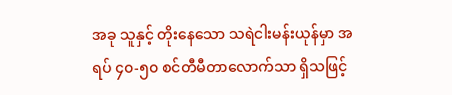အခု သူနှင့် တိုးနေသော သရဲငါးမန်းယုန်မှာ အရပ် ၄၀-၅၀ စင်တီမီတာလောက်သာ ရှိသဖြင့်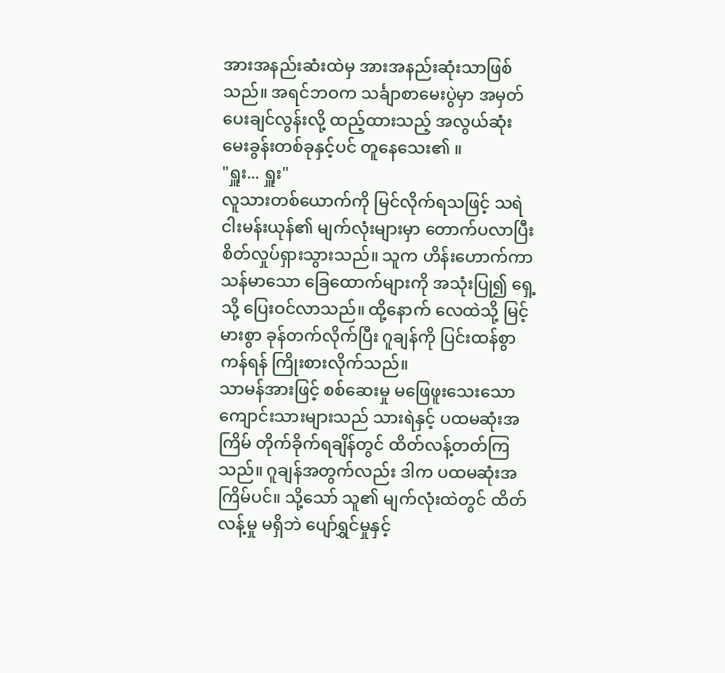အားအနည်းဆံးထဲမှ အားအနည်းဆုံးသာဖြစ်သည်။ အရင်ဘဝက သင်္ချာစာမေးပွဲမှာ အမှတ်ပေးချင်လွန်းလို့ ထည့်ထားသည့် အလွယ်ဆုံး မေးခွန်းတစ်ခုနှင့်ပင် တူနေသေး၏ ။
"ရှူး... ရှူး"
လူသားတစ်ယောက်ကို မြင်လိုက်ရသဖြင့် သရဲငါးမန်းယုန်၏ မျက်လုံးများမှာ တောက်ပလာပြီး စိတ်လှုပ်ရှားသွားသည်။ သူက ဟိန်းဟောက်ကာ သန်မာသော ခြေထောက်များကို အသုံးပြု၍ ရှေ့သို့ ပြေးဝင်လာသည်။ ထို့နောက် လေထဲသို့ မြင့်မားစွာ ခုန်တက်လိုက်ပြီး ဂူချန်ကို ပြင်းထန်စွာ ကန်ရန် ကြိုးစားလိုက်သည်။
သာမန်အားဖြင့် စစ်ဆေးမှု မဖြေဖူးသေးသော ကျောင်းသားများသည် သားရဲနှင့် ပထမဆုံးအကြိမ် တိုက်ခိုက်ရချိန်တွင် ထိတ်လန့်တတ်ကြသည်။ ဂူချန်အတွက်လည်း ဒါက ပထမဆုံးအကြိမ်ပင်။ သို့သော် သူ၏ မျက်လုံးထဲတွင် ထိတ်လန့်မှု မရှိဘဲ ပျော်ရွှင်မှုနှင့်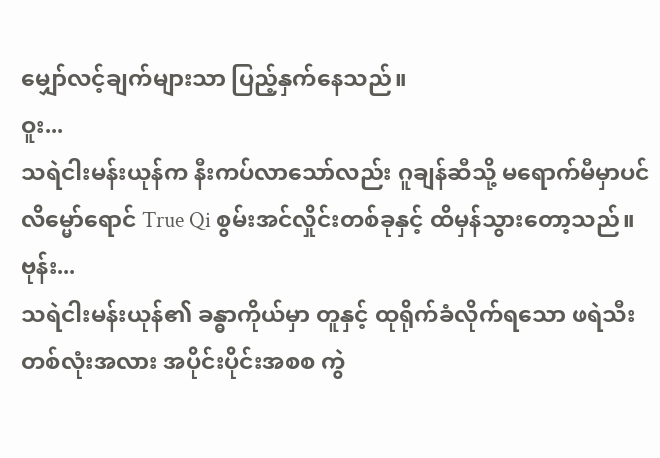မျှော်လင့်ချက်များသာ ပြည့်နှက်နေသည်။
ဝူး...
သရဲငါးမန်းယုန်က နီးကပ်လာသော်လည်း ဂူချန်ဆီသို့ မရောက်မီမှာပင် လိမ္မော်ရောင် True Qi စွမ်းအင်လှိုင်းတစ်ခုနှင့် ထိမှန်သွားတော့သည်။
ဗုန်း...
သရဲငါးမန်းယုန်၏ ခန္ဓာကိုယ်မှာ တူနှင့် ထုရိုက်ခံလိုက်ရသော ဖရဲသီးတစ်လုံးအလား အပိုင်းပိုင်းအစစ ကွဲ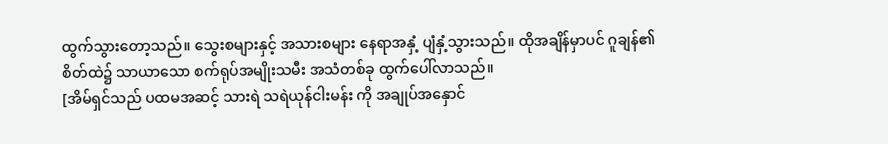ထွက်သွားတော့သည်။ သွေးစများနှင့် အသားစများ နေရာအနှံ့ ပျံနှံ့သွားသည်။ ထိုအချိန်မှာပင် ဂူချန်၏ စိတ်ထဲ၌ သာယာသော စက်ရုပ်အမျိုးသမီး အသံတစ်ခု ထွက်ပေါ်လာသည်။
[အိမ်ရှင်သည် ပထမအဆင့် သားရဲ သရဲယုန်ငါးမန်း ကို အချုပ်အနှောင်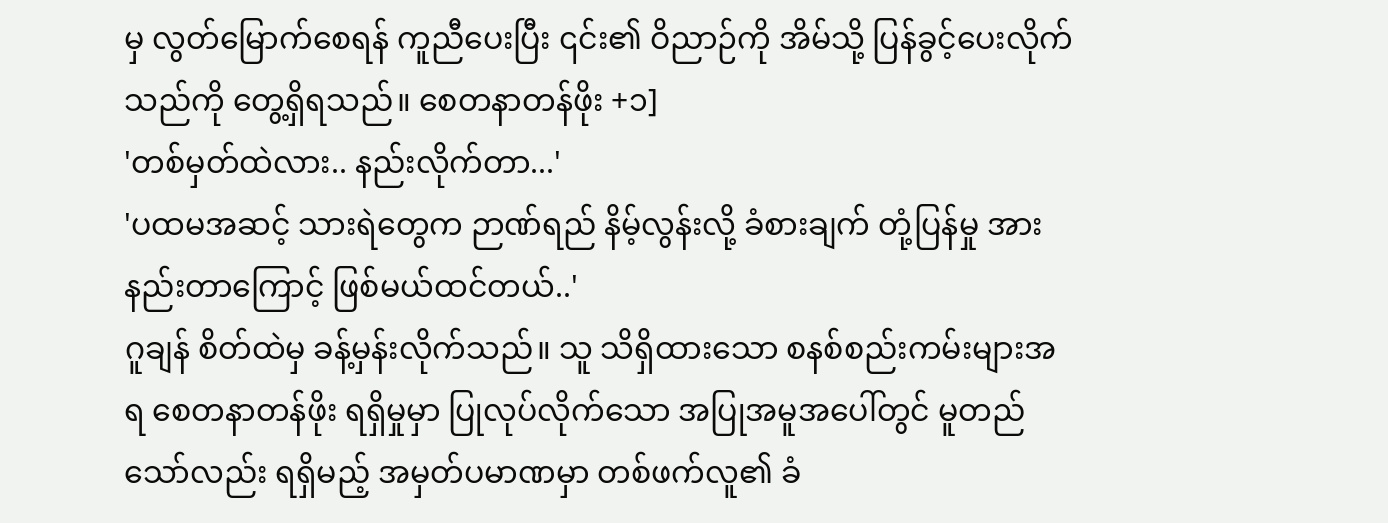မှ လွတ်မြောက်စေရန် ကူညီပေးပြီး ၎င်း၏ ဝိညာဉ်ကို အိမ်သို့ ပြန်ခွင့်ပေးလိုက်သည်ကို တွေ့ရှိရသည်။ စေတနာတန်ဖိုး +၁]
'တစ်မှတ်ထဲလား.. နည်းလိုက်တာ...'
'ပထမအဆင့် သားရဲတွေက ဉာဏ်ရည် နိမ့်လွန်းလို့ ခံစားချက် တုံ့ပြန်မှု အားနည်းတာကြောင့် ဖြစ်မယ်ထင်တယ်..'
ဂူချန် စိတ်ထဲမှ ခန့်မှန်းလိုက်သည်။ သူ သိရှိထားသော စနစ်စည်းကမ်းများအရ စေတနာတန်ဖိုး ရရှိမှုမှာ ပြုလုပ်လိုက်သော အပြုအမူအပေါ်တွင် မူတည်သော်လည်း ရရှိမည့် အမှတ်ပမာဏမှာ တစ်ဖက်လူ၏ ခံ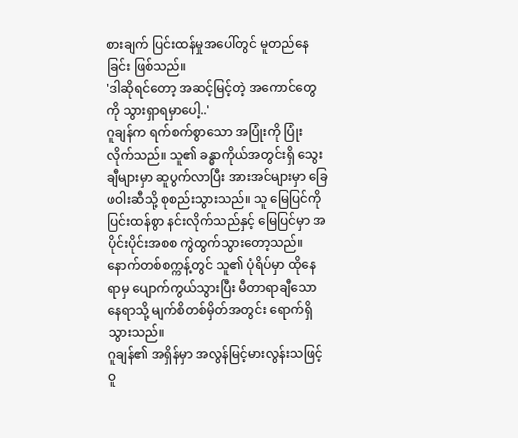စားချက် ပြင်းထန်မှုအပေါ်တွင် မူတည်နေခြင်း ဖြစ်သည်။
'ဒါဆိုရင်တော့ အဆင့်မြင့်တဲ့ အကောင်တွေကို သွားရှာရမှာပေါ့..'
ဂူချန်က ရက်စက်စွာသော အပြုံးကို ပြုံးလိုက်သည်။ သူ၏ ခန္ဓာကိုယ်အတွင်းရှိ သွေးချီများမှာ ဆူပွက်လာပြီး အားအင်များမှာ ခြေဖဝါးဆီသို့ စုစည်းသွားသည်။ သူ မြေပြင်ကို ပြင်းထန်စွာ နင်းလိုက်သည်နှင့် မြေပြင်မှာ အပိုင်းပိုင်းအစစ ကွဲထွက်သွားတော့သည်။ နောက်တစ်စက္ကန့်တွင် သူ၏ ပုံရိပ်မှာ ထိုနေရာမှ ပျောက်ကွယ်သွားပြီး မီတာရာချီသော နေရာသို့ မျက်စိတစ်မှိတ်အတွင်း ရောက်ရှိသွားသည်။
ဂူချန်၏ အရှိန်မှာ အလွန်မြင့်မားလွန်းသဖြင့် ဝူ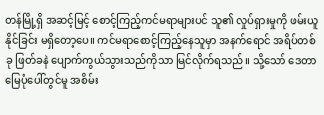တန်မြို့ရှိ အဆင့်မြင့် စောင့်ကြည့်ကင်မရာများပင် သူ၏ လှုပ်ရှားမှုကို ဖမ်းယူနိုင်ခြင်း မရှိတော့ပေ။ ကင်မရာစောင့်ကြည့်နေသူမှာ အနက်ရောင် အရိပ်တစ်ခု ဖြတ်ခနဲ ပျောက်ကွယ်သွားသည်ကိုသာ မြင်လိုက်ရသည်။ သို့သော် ဒေတာမြေပုံပေါ်တွင်မူ အစိမ်း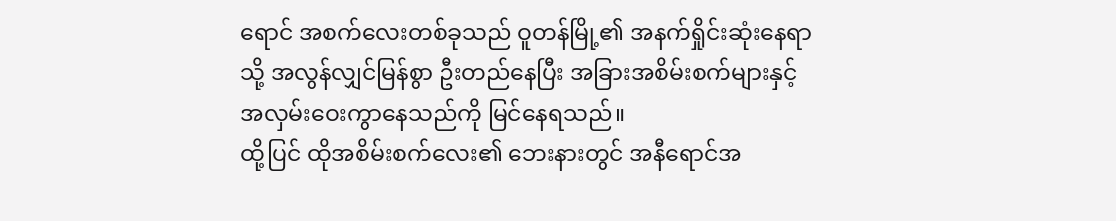ရောင် အစက်လေးတစ်ခုသည် ဝူတန်မြို့၏ အနက်ရှိုင်းဆုံးနေရာသို့ အလွန်လျှင်မြန်စွာ ဦးတည်နေပြီး အခြားအစိမ်းစက်များနှင့် အလှမ်းဝေးကွာနေသည်ကို မြင်နေရသည်။
ထို့ပြင် ထိုအစိမ်းစက်လေး၏ ဘေးနားတွင် အနီရောင်အ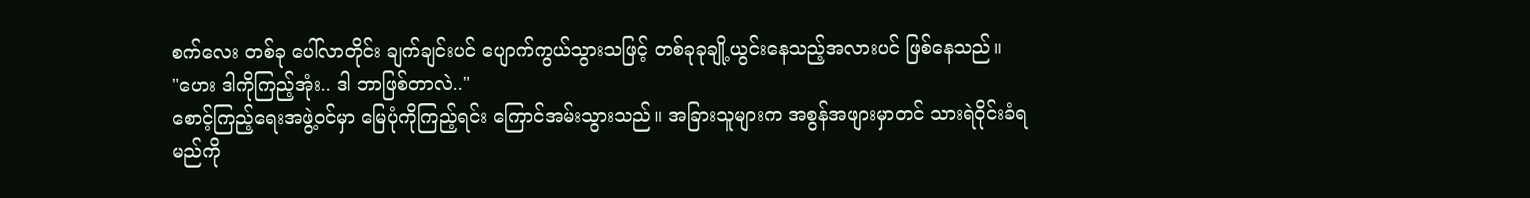စက်လေး တစ်ခု ပေါ်လာတိုင်း ချက်ချင်းပင် ပျောက်ကွယ်သွားသဖြင့် တစ်ခုခုချို့ယွင်းနေသည့်အလားပင် ဖြစ်နေသည်။
"ဟေး ဒါကိုကြည့်အုံး.. ဒါ ဘာဖြစ်တာလဲ.."
စောင့်ကြည့်ရေးအဖွဲ့ဝင်မှာ မြေပုံကိုကြည့်ရင်း ကြောင်အမ်းသွားသည်။ အခြားသူများက အစွန်အဖျားမှာတင် သားရဲဝိုင်းခံရမည်ကို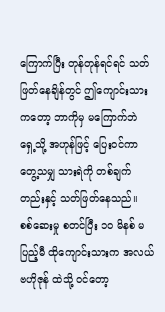ကြောက်ပြီး တုန်တုန်ရင်ရင် သတ်ဖြတ်နေချိန်တွင် ဤကျောင်းသားကတော့ ဘာကိုမှ မကြောက်ဘဲ ရှေ့သို့ အဟုန်ဖြင့် ပြေးဝင်ကာ တွေ့သမျှ သားရဲကို တစ်ချက်တည်းနှင့် သတ်ဖြတ်နေသည်။
စစ်ဆေးမှု စတင်ပြီး ၁၀ မိနစ် မပြည့်မီ ထိုကျောင်းသားက အလယ်ဗဟိုဇုန် ထဲသို့ ဝင်တော့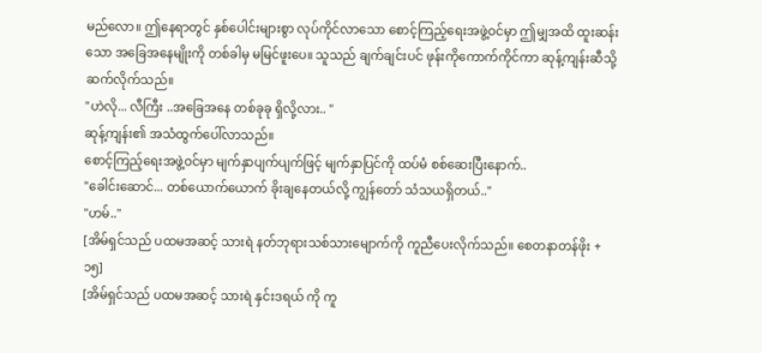မည်လော။ ဤနေရာတွင် နှစ်ပေါင်းများစွာ လုပ်ကိုင်လာသော စောင့်ကြည့်ရေးအဖွဲ့ဝင်မှာ ဤမျှအထိ ထူးဆန်းသော အခြေအနေမျိုးကို တစ်ခါမှ မမြင်ဖူးပေ။ သူသည် ချက်ချင်းပင် ဖုန်းကိုကောက်ကိုင်ကာ ဆုန့်ကျန်းဆီသို့ ဆက်လိုက်သည်။
"ဟဲလို... လီကြီး ..အခြေအနေ တစ်ခုခု ရှိလို့လား.. "
ဆုန့်ကျန်း၏ အသံထွက်ပေါ်လာသည်။
စောင့်ကြည့်ရေးအဖွဲ့ဝင်မှာ မျက်နှာပျက်ပျက်ဖြင့် မျက်နှာပြင်ကို ထပ်မံ စစ်ဆေးပြီးနောက်..
"ခေါင်းဆောင်... တစ်ယောက်ယောက် ခိုးချနေတယ်လို့ ကျွန်တော် သံသယရှိတယ်.."
"ဟမ်.."
[အိမ်ရှင်သည် ပထမအဆင့် သားရဲ နတ်ဘုရားသစ်သားမျောက်ကို ကူညီပေးလိုက်သည်။ စေတနာတန်ဖိုး +၁၅]
[အိမ်ရှင်သည် ပထမအဆင့် သားရဲ နှင်းဒရယ် ကို ကူ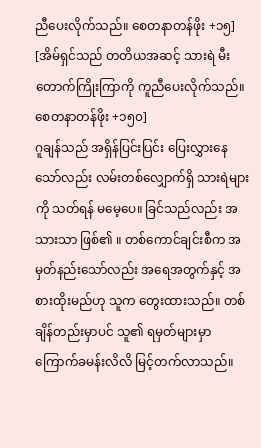ညီပေးလိုက်သည်။ စေတနာတန်ဖိုး +၁၅]
[အိမ်ရှင်သည် တတိယအဆင့် သားရဲ မီးတောက်ကြိုးကြာကို ကူညီပေးလိုက်သည်။ စေတနာတန်ဖိုး +၁၅၀]
ဂူချန်သည် အရှိန်ပြင်းပြင်း ပြေးလွှားနေသော်လည်း လမ်းတစ်လျှောက်ရှိ သားရဲများကို သတ်ရန် မမေ့ပေ။ ခြင်သည်လည်း အသားသာ ဖြစ်၏ ။ တစ်ကောင်ချင်းစီက အမှတ်နည်းသော်လည်း အရေအတွက်နှင့် အစားထိုးမည်ဟု သူက တွေးထားသည်။ တစ်ချိန်တည်းမှာပင် သူ၏ ရမှတ်များမှာ ကြောက်ခမန်းလိလိ မြင့်တက်လာသည်။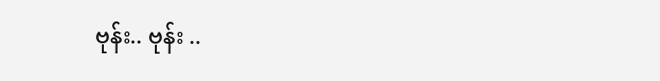ဗုန်း.. ဗုန်း ..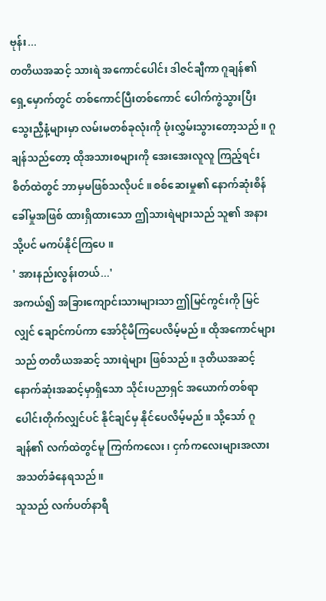ဗုန်း...
တတိယအဆင့် သားရဲ အကောင်ပေါင်း ဒါဇင်ချီကာ ဂူချန်၏ ရှေ့မှောက်တွင် တစ်ကောင်ပြီးတစ်ကောင် ပေါက်ကွဲသွားပြီး သွေးညှီနံ့များမှာ လမ်းမတစ်ခုလုံးကို ဖုံးလွှမ်းသွားတော့သည်။ ဂူချန်သည်တော့ ထိုအသားစများကို အေးအေးလူလူ ကြည့်ရင်း စိတ်ထဲတွင် ဘာမှမဖြစ်သလိုပင်။ စစ်ဆေးမှု၏ နောက်ဆုံးစိန်ခေါ်မှုအဖြစ် ထားရှိထားသော ဤသားရဲများသည် သူ၏ အနားသို့ပင် မကပ်နိုင်ကြပေ။
' အားနည်းလွန်းတယ်...'
အကယ်၍ အခြားကျောင်းသားများသာ ဤမြင်ကွင်းကို မြင်လျှင် ချောင်ကပ်ကာ အော်ငိုမိကြပေလိမ့်မည်။ ထိုအကောင်များသည် တတိယအဆင့် သားရဲများ ဖြစ်သည်။ ဒုတိယအဆင့် နောက်ဆုံးအဆင့်မှာရှိသော သိုင်းပညာရှင် အယောက်တစ်ရာ ပေါင်းတိုက်လျှင်ပင် နိုင်ချင်မှ နိုင်ပေလိမ့်မည်။ သို့သော် ဂူချန်၏ လက်ထဲတွင်မူ ကြက်ကလေး၊ ငှက်ကလေးများအလား အသတ်ခံနေရသည်။
သူသည် လက်ပတ်နာရီ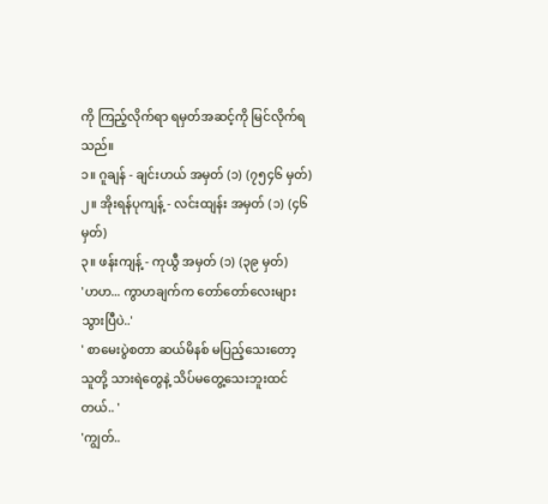ကို ကြည့်လိုက်ရာ ရမှတ်အဆင့်ကို မြင်လိုက်ရသည်။
၁။ ဂူချန် - ချင်းဟယ် အမှတ် (၁) (၇၅၄၆ မှတ်)
၂။ အိုးရန်ပုကျန့် - လင်းထျန်း အမှတ် (၁) (၄၆ မှတ်)
၃။ ဖန်းကျန့် - ကုယွီ အမှတ် (၁) (၃၉ မှတ်)
'ဟဟ... ကွာဟချက်က တော်တော်လေးများ သွားပြီပဲ..'
' စာမေးပွဲစတာ ဆယ်မိနစ် မပြည့်သေးတော့ သူတို့ သားရဲတွေနဲ့ သိပ်မတွေ့သေးဘူးထင်တယ်.. '
'ကျွတ်..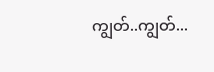ကျွတ်..ကျွတ်...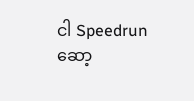ငါ Speedrun ဆော့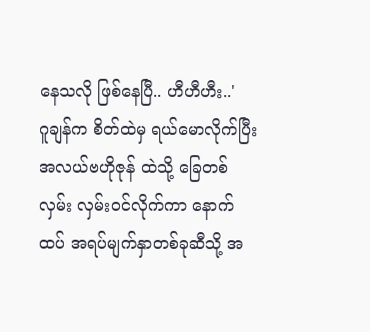နေသလို ဖြစ်နေပြီ.. ဟီဟီဟီး..'
ဂူချန်က စိတ်ထဲမှ ရယ်မောလိုက်ပြီး အလယ်ဗဟိုဇုန် ထဲသို့ ခြေတစ်လှမ်း လှမ်းဝင်လိုက်ကာ နောက်ထပ် အရပ်မျက်နှာတစ်ခုဆီသို့ အ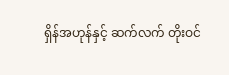ရှိန်အဟုန်နှင့် ဆက်လက် တိုးဝင်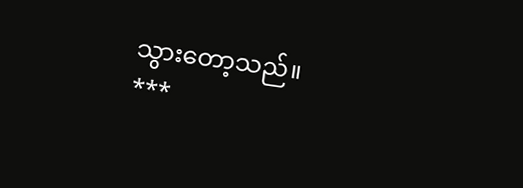သွားတော့သည်။
***